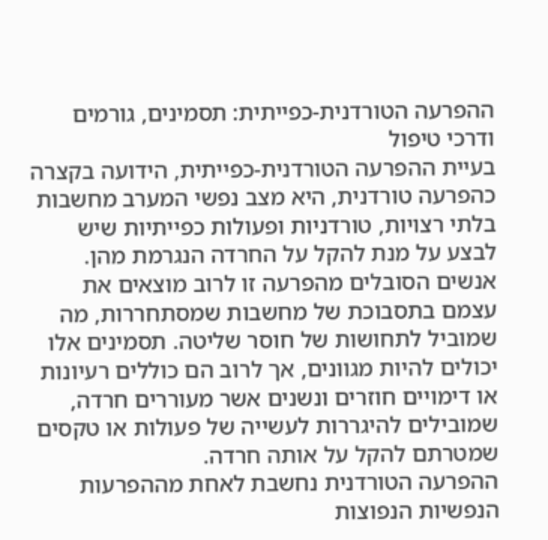ההפרעה הטורדנית-כפייתית: תסמינים, גורמים ודרכי טיפול
בעיית ההפרעה הטורדנית-כפייתית, הידועה בקצרה כהפרעה טורדנית, היא מצב נפשי המערב מחשבות בלתי רצויות, טורדניות ופעולות כפייתיות שיש לבצע על מנת להקל על החרדה הנגרמת מהן. אנשים הסובלים מהפרעה זו לרוב מוצאים את עצמם בתסבוכת של מחשבות שמסתחררות, מה שמוביל לתחושות של חוסר שליטה. תסמינים אלו יכולים להיות מגוונים, אך לרוב הם כוללים רעיונות או דימויים חוזרים ונשנים אשר מעוררים חרדה, שמובילים להיגררות לעשייה של פעולות או טקסים שמטרתם להקל על אותה חרדה.
ההפרעה הטורדנית נחשבת לאחת מההפרעות הנפשיות הנפוצות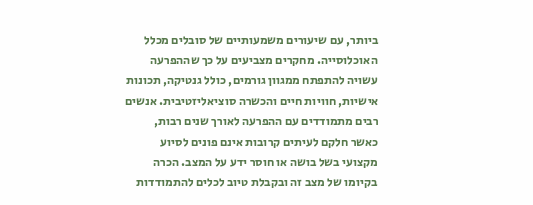ביותר, עם שיעורים משמעותיים של סובלים מכלל האוכלוסייה. מחקרים מצביעים על כך שההפרעה עשויה להתפתח ממגוון גורמים, כולל גנטיקה, תכונות אישיות, חוויות חיים והכשרה סוציאליזטיבית. אנשים רבים מתמודדים עם ההפרעה לאורך שנים רבות, כאשר חלקם לעיתים קרובות אינם פונים לסיוע מקצועי בשל בושה או חוסר ידע על המצב. הכרה בקיומו של מצב זה ובקבלת טיוב לכלים להתמודדות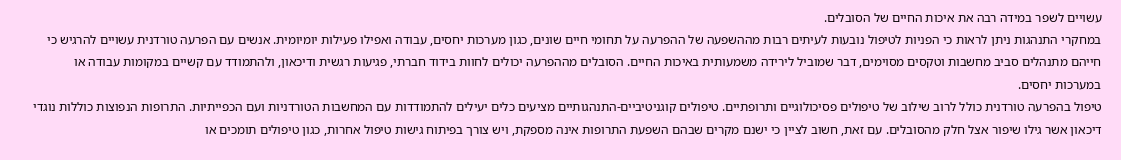עשויים לשפר במידה רבה את איכות החיים של הסובלים.
במחקרי התנהגות ניתן לראות כי הפניות לטיפול נובעות לעיתים רבות מההשפעה של ההפרעה על תחומי חיים שונים, כגון מערכות יחסים, עבודה ואפילו פעילות יומיומית. אנשים עם הפרעה טורדנית עשויים להרגיש כי חייהם מתנהלים סביב מחשבות וטקסים מסוימים, דבר שמוביל לירידה משמעותית באיכות החיים. הסובלים מההפרעה יכולים לחוות בידוד חברתי, פגיעות רגשית ודיכאון, ולהתמודד עם קשיים במקומות עבודה או במערכות יחסים.
טיפול בהפרעה טורדנית כולל לרוב שילוב של טיפולים פסיכולוגיים ותרופתיים. טיפולים קוגניטיביים-התנהגותיים מציעים כלים יעילים להתמודדות עם המחשבות הטורדניות ועם הכפייתיות. התרופות הנפוצות כוללות נוגדי דיכאון אשר גילו שיפור אצל חלק מהסובלים. עם זאת, חשוב לציין כי ישנם מקרים שבהם השפעת התרופות אינה מספקת, ויש צורך בפיתוח גישות טיפול אחרות, כגון טיפולים תומכים או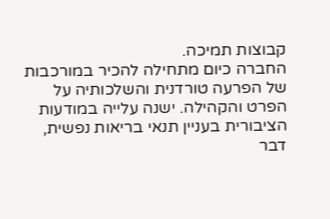קבוצות תמיכה.
החברה כיום מתחילה להכיר במורכבות של הפרעה טורדנית והשלכותיה על הפרט והקהילה. ישנה עלייה במודעות הציבורית בעניין תנאי בריאות נפשית, דבר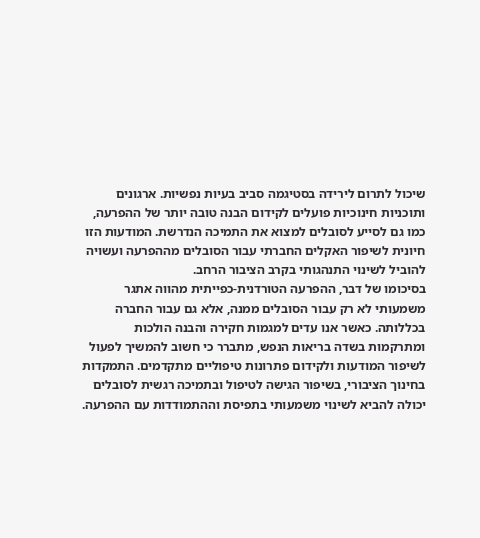שיכול לתרום לירידה בסטיגמה סביב בעיות נפשיות. ארגונים ותוכניות חינוכיות פועלים לקידום הבנה טובה יותר של ההפרעה, כמו גם לסייע לסובלים למצוא את התמיכה הנדרשת. המודעות הזו חיונית לשיפור האקלים החברתי עבור הסובלים מההפרעה ועשויה להוביל לשינוי התנהגותי בקרב הציבור הרחב.
בסיכומו של דבר, ההפרעה הטורדנית-כפייתית מהווה אתגר משמעותי לא רק עבור הסובלים ממנה, אלא גם עבור החברה בכללותה. כאשר אנו עדים למגמות חקירה והבנה הולכות ומתרקמות בשדה בריאות הנפש, מתברר כי חשוב להמשיך לפעול לשיפור המודעות ולקידום פתרונות טיפוליים מתקדמים. התמקדות בחינוך הציבורי, בשיפור הגישה לטיפול ובתמיכה רגשית לסובלים יכולה להביא לשינוי משמעותי בתפיסת וההתמודדות עם ההפרעה.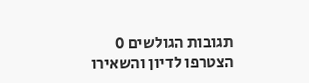תגובות הגולשים 0
הצטרפו לדיון והשאירו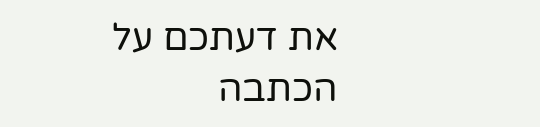את דעתכם על הכתבה